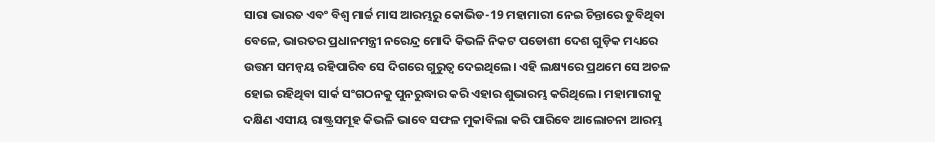ସାରା ଭାରତ ଏବଂ ବିଶ୍ବ ମାର୍ଚ୍ଚ ମାସ ଆରମ୍ଭରୁ କୋଭିଡ-19 ମହାମାରୀ ନେଇ ଚିନ୍ତାରେ ଡୁବିଥିବା ବେଳେ, ଭାରତର ପ୍ରଧାନମନ୍ତ୍ରୀ ନରେନ୍ଦ୍ର ମୋଦି କିଭଳି ନିକଟ ପଡୋଶୀ ଦେଶ ଗୁଡ଼ିକ ମଧ୍ୟରେ ଉତ୍ତମ ସମନ୍ବୟ ରହିପାରିବ ସେ ଦିଗରେ ଗୁରୁତ୍ବ ଦେଇଥିଲେ। ଏହି ଲକ୍ଷ୍ୟରେ ପ୍ରଥମେ ସେ ଅଚଳ ହୋଇ ରହିଥିବା ସାର୍କ ସଂଗଠନକୁ ପୁନରୁଦ୍ଧାର କରି ଏହାର ଶୁଭାରମ୍ଭ କରିଥିଲେ। ମହାମାରୀକୁ ଦକ୍ଷିଣ ଏସୀୟ ରାଷ୍ଟ୍ରସମୂହ କିଭଳି ଭାବେ ସଫଳ ମୁକାବିଲା କରି ପାରିବେ ଆଲୋଚନା ଆରମ୍ଭ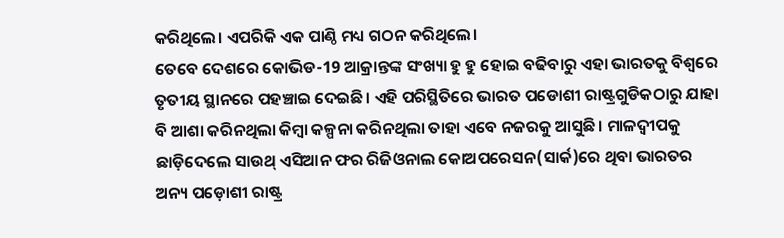କରିଥିଲେ। ଏପରିକି ଏକ ପାଣ୍ଠି ମଧ୍ୟ ଗଠନ କରିଥିଲେ।
ତେବେ ଦେଶରେ କୋଭିଡ-19 ଆକ୍ରାନ୍ତଙ୍କ ସଂଖ୍ୟା ହୁ ହୁ ହୋଇ ବଢିବାରୁ ଏହା ଭାରତକୁ ବିଶ୍ବରେ ତୃତୀୟ ସ୍ଥାନରେ ପହଞ୍ଚାଇ ଦେଇଛି। ଏହି ପରିସ୍ଥିତିରେ ଭାରତ ପଡୋଶୀ ରାଷ୍ଟ୍ରଗୁଡିକଠାରୁ ଯାହା ବି ଆଶା କରିନଥିଲା କିମ୍ବା କଳ୍ପନା କରିନଥିଲା ତାହା ଏବେ ନଜରକୁ ଆସୁଛି। ମାଳଦ୍ବୀପକୁ ଛାଡ଼ିଦେଲେ ସାଉଥ୍ ଏସିଆନ ଫର ରିଜିଓନାଲ କୋଅପରେସନ(ସାର୍କ)ରେ ଥିବା ଭାରତର ଅନ୍ୟ ପଡ଼ୋଶୀ ରାଷ୍ଟ୍ର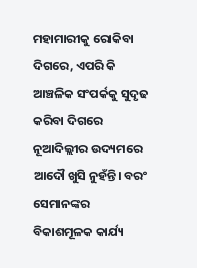ମହାମାରୀକୁ ରୋକିବା ଦିଗରେ, ଏପରି କି ଆଞ୍ଚଳିକ ସଂପର୍କକୁ ସୁଦୃଢ କରିବା ଦିଗରେ ନୂଆଦିଲ୍ଲୀର ଉଦ୍ୟମରେ ଆଦୌ ଖୁସି ନୁହଁନ୍ତି। ବରଂ ସେମାନଙ୍କର ବିକାଶମୂଳକ କାର୍ଯ୍ୟ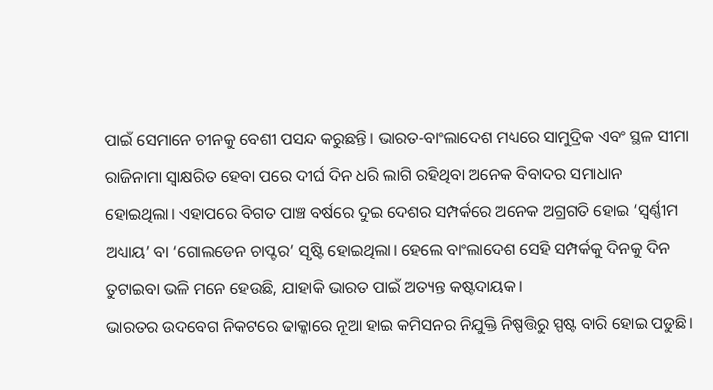ପାଇଁ ସେମାନେ ଚୀନକୁ ବେଶୀ ପସନ୍ଦ କରୁଛନ୍ତି। ଭାରତ-ବାଂଲାଦେଶ ମଧ୍ୟରେ ସାମୁଦ୍ରିକ ଏବଂ ସ୍ଥଳ ସୀମା ରାଜିନାମା ସ୍ବାକ୍ଷରିତ ହେବା ପରେ ଦୀର୍ଘ ଦିନ ଧରି ଲାଗି ରହିଥିବା ଅନେକ ବିବାଦର ସମାଧାନ ହୋଇଥିଲା। ଏହାପରେ ବିଗତ ପାଞ୍ଚ ବର୍ଷରେ ଦୁଇ ଦେଶର ସମ୍ପର୍କରେ ଅନେକ ଅଗ୍ରଗତି ହୋଇ ‘ସ୍ବର୍ଣ୍ଣୀମ ଅଧ୍ୟାୟ’ ବା ‘ଗୋଲଡେନ ଚାପ୍ଟର’ ସୃଷ୍ଟି ହୋଇଥିଲା। ହେଲେ ବାଂଲାଦେଶ ସେହି ସମ୍ପର୍କକୁ ଦିନକୁ ଦିନ ତୁଟାଇବା ଭଳି ମନେ ହେଉଛି, ଯାହାକି ଭାରତ ପାଇଁ ଅତ୍ୟନ୍ତ କଷ୍ଟଦାୟକ।
ଭାରତର ଉଦବେଗ ନିକଟରେ ଢାକ୍କାରେ ନୂଆ ହାଇ କମିସନର ନିଯୁକ୍ତି ନିଷ୍ପତ୍ତିରୁ ସ୍ପଷ୍ଟ ବାରି ହୋଇ ପଡୁଛି।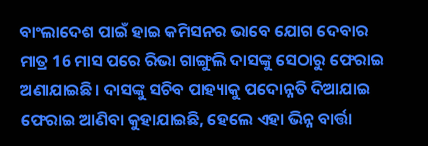ବାଂଲାଦେଶ ପାଇଁ ହାଇ କମିସନର ଭାବେ ଯୋଗ ଦେବାର ମାତ୍ର 16 ମାସ ପରେ ରିଭା ଗାଙ୍ଗୁଲି ଦାସଙ୍କୁ ସେଠାରୁ ଫେରାଇ ଅଣାଯାଇଛି। ଦାସଙ୍କୁ ସଚିବ ପାହ୍ୟାକୁ ପଦୋନ୍ନତି ଦିଆଯାଇ ଫେରାଇ ଆଣିବା କୁହାଯାଇଛି, ହେଲେ ଏହା ଭିନ୍ନ ବାର୍ତ୍ତା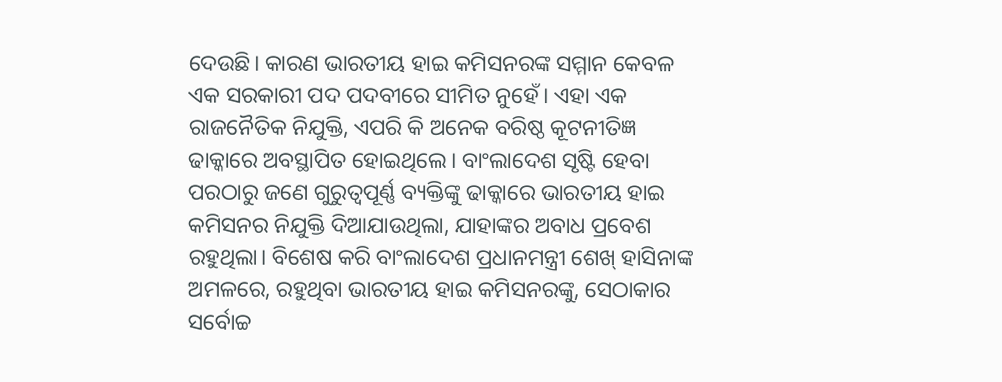ଦେଉଛି। କାରଣ ଭାରତୀୟ ହାଇ କମିସନରଙ୍କ ସମ୍ମାନ କେବଳ ଏକ ସରକାରୀ ପଦ ପଦବୀରେ ସୀମିତ ନୁହେଁ। ଏହା ଏକ ରାଜନୈତିକ ନିଯୁକ୍ତି, ଏପରି କି ଅନେକ ବରିଷ୍ଠ କୂଟନୀତିଜ୍ଞ ଢାକ୍କାରେ ଅବସ୍ଥାପିତ ହୋଇଥିଲେ। ବାଂଲାଦେଶ ସୃଷ୍ଟି ହେବା ପରଠାରୁ ଜଣେ ଗୁରୁତ୍ବପୂର୍ଣ୍ଣ ବ୍ୟକ୍ତିଙ୍କୁ ଢାକ୍କାରେ ଭାରତୀୟ ହାଇ କମିସନର ନିଯୁକ୍ତି ଦିଆଯାଉଥିଲା, ଯାହାଙ୍କର ଅବାଧ ପ୍ରବେଶ ରହୁଥିଲା। ବିଶେଷ କରି ବାଂଲାଦେଶ ପ୍ରଧାନମନ୍ତ୍ରୀ ଶେଖ୍ ହାସିନାଙ୍କ ଅମଳରେ, ରହୁଥିବା ଭାରତୀୟ ହାଇ କମିସନରଙ୍କୁ, ସେଠାକାର ସର୍ବୋଚ୍ଚ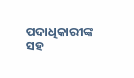ପଦାଧିକାରୀଙ୍କ ସହ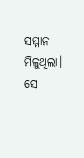ସମ୍ମାନ ମିଳୁଥିଲା। ସେ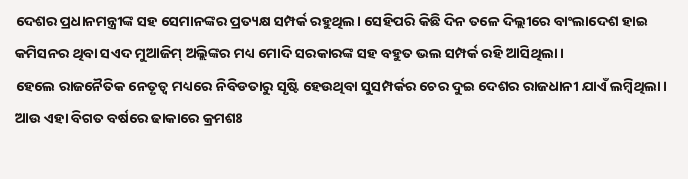ଦେଶର ପ୍ରଧାନମନ୍ତ୍ରୀଙ୍କ ସହ ସେମାନଙ୍କର ପ୍ରତ୍ୟକ୍ଷ ସମ୍ପର୍କ ରହୁଥିଲ। ସେହିପରି କିଛି ଦିନ ତଳେ ଦିଲ୍ଲୀରେ ବାଂଲାଦେଶ ହାଇ କମିସନର ଥିବା ସଏଦ ମୁଆଜିମ୍ ଅଲ୍ଲିଙ୍କର ମଧ୍ୟ ମୋଦି ସରକାରଙ୍କ ସହ ବହୁତ ଭଲ ସମ୍ପର୍କ ରହି ଆସିଥିଲା।
ହେଲେ ରାଜନୈତିକ ନେତୃତ୍ବ ମଧ୍ୟରେ ନିବିଡତାରୁ ସୃଷ୍ଟି ହେଉଥିବା ସୁସମ୍ପର୍କର ଚେର ଦୁଇ ଦେଶର ରାଜଧାନୀ ଯାଏଁ ଲମ୍ବିଥିଲା। ଆଉ ଏହା ବିଗତ ବର୍ଷରେ ଢାକାରେ କ୍ରମଶଃ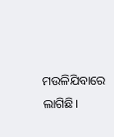ମଉଳିଯିବାରେ ଲାଗିଛି।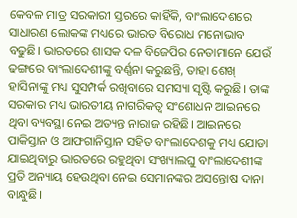କେବଳ ମାତ୍ର ସରକାରୀ ସ୍ତରରେ କାହିଁକି, ବାଂଲାଦେଶରେ ସାଧାରଣ ଲୋକଙ୍କ ମଧ୍ୟରେ ଭାରତ ବିରୋଧ ମନୋଭାବ ବଢୁଛି। ଭାରତରେ ଶାସକ ଦଳ ବିଜେପିର ନେତାମାନେ ଯେଉଁ ଢଙ୍ଗରେ ବାଂଲାଦେଶୀଙ୍କୁ ବର୍ଣ୍ଣନା କରୁଛନ୍ତି, ତାହା ଶେଖ୍ ହାସିନାଙ୍କୁ ମଧ୍ୟ ସୁସମ୍ପର୍କ ରଖିବାରେ ସମସ୍ୟା ସୃଷ୍ଟି କରୁଛି। ତାଙ୍କ ସରକାର ମଧ୍ୟ ଭାରତୀୟ ନାଗରିକତ୍ବ ସଂଶୋଧନ ଆଇନରେ ଥିବା ବ୍ୟବସ୍ଥା ନେଇ ଅତ୍ୟନ୍ତ ନାରାଜ ରହିଛି। ଆଇନରେ ପାକିସ୍ତାନ ଓ ଆଫଗାନିସ୍ତାନ ସହିତ ବାଂଲାଦେଶକୁ ମଧ୍ୟ ଯୋଡା ଯାଇଥିବାରୁ ଭାରତରେ ରହୁଥିବା ସଂଖ୍ୟାଲଘୁ ବାଂଲାଦେଶୀଙ୍କ ପ୍ରତି ଅନ୍ୟାୟ ହେଉଥିବା ନେଇ ସେମାନଙ୍କର ଅସନ୍ତୋଷ ଦାନା ବାନ୍ଧୁଛି।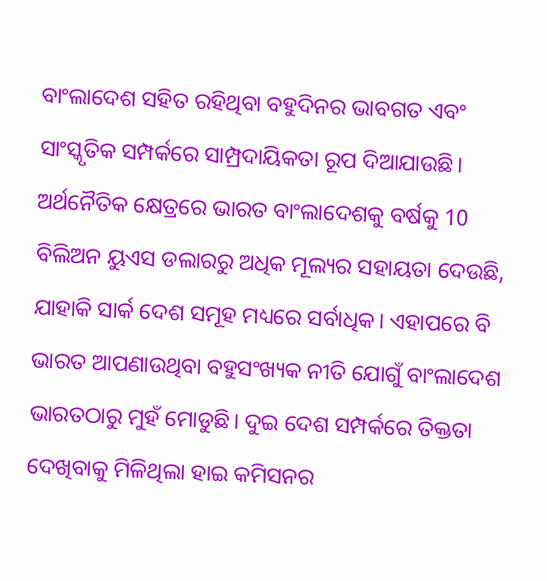ବାଂଲାଦେଶ ସହିତ ରହିଥିବା ବହୁଦିନର ଭାବଗତ ଏବଂ ସାଂସ୍କୃତିକ ସମ୍ପର୍କରେ ସାମ୍ପ୍ରଦାୟିକତା ରୂପ ଦିଆଯାଉଛି। ଅର୍ଥନୈତିକ କ୍ଷେତ୍ରରେ ଭାରତ ବାଂଲାଦେଶକୁ ବର୍ଷକୁ 10 ବିଲିଅନ ୟୁଏସ ଡଲାରରୁ ଅଧିକ ମୂଲ୍ୟର ସହାୟତା ଦେଉଛି, ଯାହାକି ସାର୍କ ଦେଶ ସମୂହ ମଧ୍ୟରେ ସର୍ବାଧିକ। ଏହାପରେ ବି ଭାରତ ଆପଣାଉଥିବା ବହୁସଂଖ୍ୟକ ନୀତି ଯୋଗୁଁ ବାଂଲାଦେଶ ଭାରତଠାରୁ ମୁହଁ ମୋଡୁଛି। ଦୁଇ ଦେଶ ସମ୍ପର୍କରେ ତିକ୍ତତା ଦେଖିବାକୁ ମିଳିଥିଲା ହାଇ କମିସନର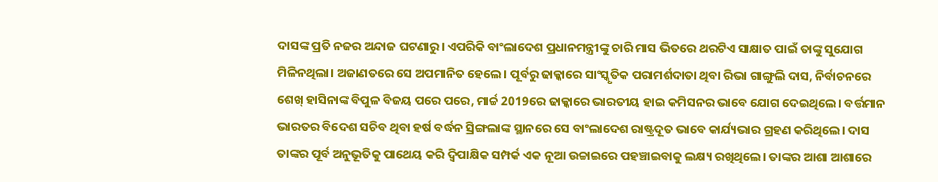ଦାସଙ୍କ ପ୍ରତି ନଜର ଅନ୍ଦାଜ ଘଟଣାରୁ। ଏପରିକି ବାଂଲାଦେଶ ପ୍ରଧାନମନ୍ତ୍ରୀଙ୍କୁ ଚାରି ମାସ ଭିତରେ ଥରଟିଏ ସାକ୍ଷାତ ପାଇଁ ତାଙ୍କୁ ସୁଯୋଗ ମିଳିନଥିଲା। ଅଜାଣତରେ ସେ ଅପମାନିତ ହେଲେ। ପୂର୍ବରୁ ଢାକ୍କାରେ ସାଂସ୍କୃତିକ ପରାମର୍ଶଦାତା ଥିବା ରିଭା ଗାଙ୍ଗୁଲି ଦାସ, ନିର୍ବାଚନରେ ଶେଖ୍ ହାସିନାଙ୍କ ବିପୁଳ ବିଜୟ ପରେ ପରେ, ମାର୍ଚ୍ଚ 2019ରେ ଢାକ୍କାରେ ଭାରତୀୟ ହାଇ କମିସନର ଭାବେ ଯୋଗ ଦେଇଥିଲେ। ବର୍ତ୍ତମାନ ଭାରତର ବିଦେଶ ସଚିବ ଥିବା ହର୍ଷ ବର୍ଦ୍ଧନ ସ୍ରିଙ୍ଗଲାଙ୍କ ସ୍ଥାନରେ ସେ ବାଂଲାଦେଶ ରାଷ୍ଟ୍ରଦୂତ ଭାବେ କାର୍ଯ୍ୟଭାର ଗ୍ରହଣ କରିଥିଲେ। ଦାସ ତାଙ୍କର ପୂର୍ବ ଅନୁଭୂତିକୁ ପାଥେୟ କରି ଦ୍ବିପାକ୍ଷିକ ସମ୍ପର୍କ ଏକ ନୂଆ ଉଚ୍ଚାଇରେ ପହଞ୍ଚାଇବାକୁ ଲକ୍ଷ୍ୟ ରଖିଥିଲେ। ତାଙ୍କର ଆଶା ଆଶାରେ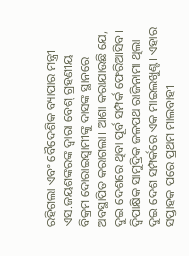ରହିଗଲା ଏବଂ ବୈଦେଶିକ ବ୍ୟାପାର ମନ୍ତ୍ରୀ ଏସ.ଜୟଶଙ୍କରଙ୍କ ଦ୍ବାରା ବେଶ୍ ଗ୍ରହଣୀୟ ବିକ୍ରମ ଦୋରାଇସ୍ବାମୀଙ୍କୁ ଦାସଙ୍କ ସ୍ଥାନରେ ଅବସ୍ଥାପିତ କରାଗଲା। ଆଶା କରାଯାଉଛି ଯେ, ଦୁଇ ଦେଶରେ ଥିବା ପୂର୍ବ ସମ୍ପର୍କ ଫେରିଆସିବ।
ଦ୍ବିପାକ୍ଷିକ ସାମୁଦ୍ରିକ ଜଳପଥ ରାଜିନାମା ଥିଲା ଦୁଇ ଦେଶ ସମ୍ପର୍କରେ ଏକ ମାଇଲଖୁଣ୍ଟ। ଏହାର ସପ୍ତାହକ ପରେ ପ୍ରଥମ ମାଲବାହୀ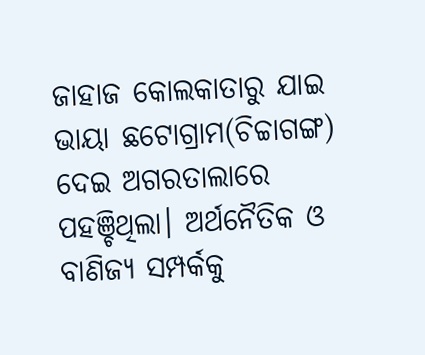ଜାହାଜ କୋଲକାତାରୁ ଯାଇ ଭାୟା ଛଟୋଗ୍ରାମ(ଚିଚ୍ଚାଗଙ୍ଗ) ଦେଇ ଅଗରତାଲାରେ ପହଞ୍ଚିଥିଲା। ଅର୍ଥନୈତିକ ଓ ବାଣିଜ୍ୟ ସମ୍ପର୍କକୁ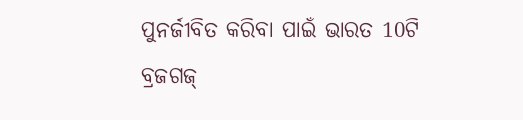ପୁନର୍ଜୀବିତ କରିବା ପାଇଁ ଭାରତ 10ଟି ବ୍ରଜଗଜ୍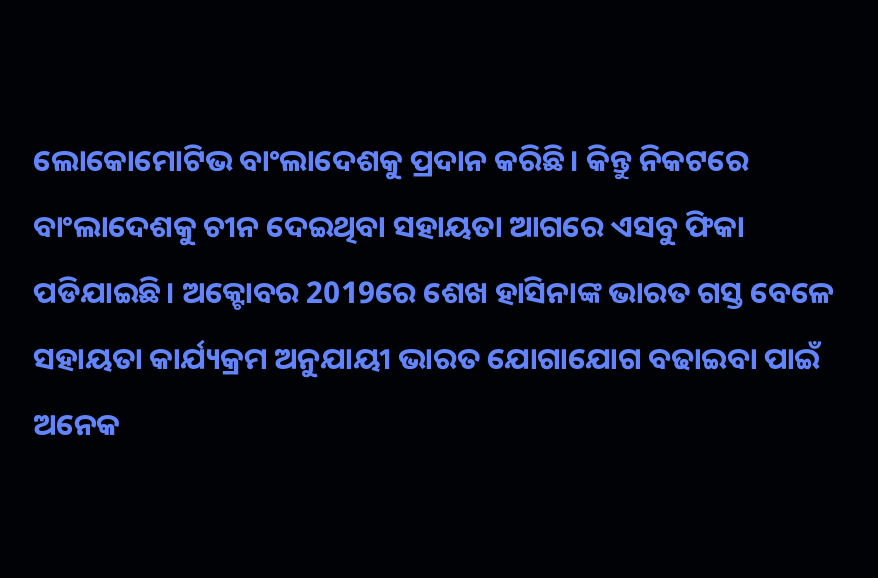ଲୋକୋମୋଟିଭ ବାଂଲାଦେଶକୁ ପ୍ରଦାନ କରିଛି। କିନ୍ତୁ ନିକଟରେ ବାଂଲାଦେଶକୁ ଚୀନ ଦେଇଥିବା ସହାୟତା ଆଗରେ ଏସବୁ ଫିକା ପଡିଯାଇଛି। ଅକ୍ଟୋବର 2019ରେ ଶେଖ ହାସିନାଙ୍କ ଭାରତ ଗସ୍ତ ବେଳେ ସହାୟତା କାର୍ଯ୍ୟକ୍ରମ ଅନୁଯାୟୀ ଭାରତ ଯୋଗାଯୋଗ ବଢାଇବା ପାଇଁ ଅନେକ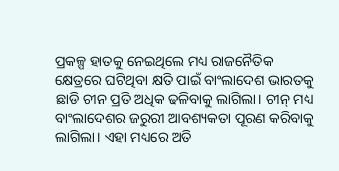ପ୍ରକଳ୍ପ ହାତକୁ ନେଇଥିଲେ ମଧ୍ୟ ରାଜନୈତିକ କ୍ଷେତ୍ରରେ ଘଟିଥିବା କ୍ଷତି ପାଇଁ ବାଂଲାଦେଶ ଭାରତକୁ ଛାଡି ଚୀନ ପ୍ରତି ଅଧିକ ଢଳିବାକୁ ଲାଗିଲା। ଚୀନ୍ ମଧ୍ୟ ବାଂଲାଦେଶର ଜରୁରୀ ଆବଶ୍ୟକତା ପୂରଣ କରିବାକୁ ଲାଗିଲା। ଏହା ମଧ୍ୟରେ ଅତି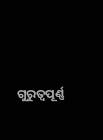ଗୁରୁତ୍ବପୂର୍ଣ୍ଣ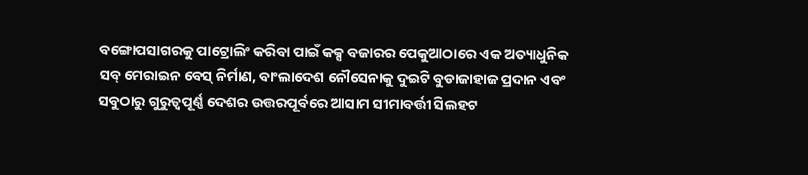ବଙ୍ଗୋପସାଗରକୁ ପାଟ୍ରୋଲିଂ କରିବା ପାଇଁ କକ୍ସ ବଜାରର ପେକୁଆଠାରେ ଏକ ଅତ୍ୟାଧୁନିକ ସବ୍ ମେରାଇନ ବେସ୍ ନିର୍ମାଣ, ବାଂଲାଦେଶ ନୌସେନାକୁ ଦୁଇଟି ବୁଡାଜାହାଜ ପ୍ରଦାନ ଏବଂ ସବୁଠାରୁ ଗୁରୁତ୍ବପୂର୍ଣ୍ଣ ଦେଶର ଉତ୍ତରପୂର୍ବରେ ଆସାମ ସୀମାବର୍ତ୍ତୀ ସିଲହଟ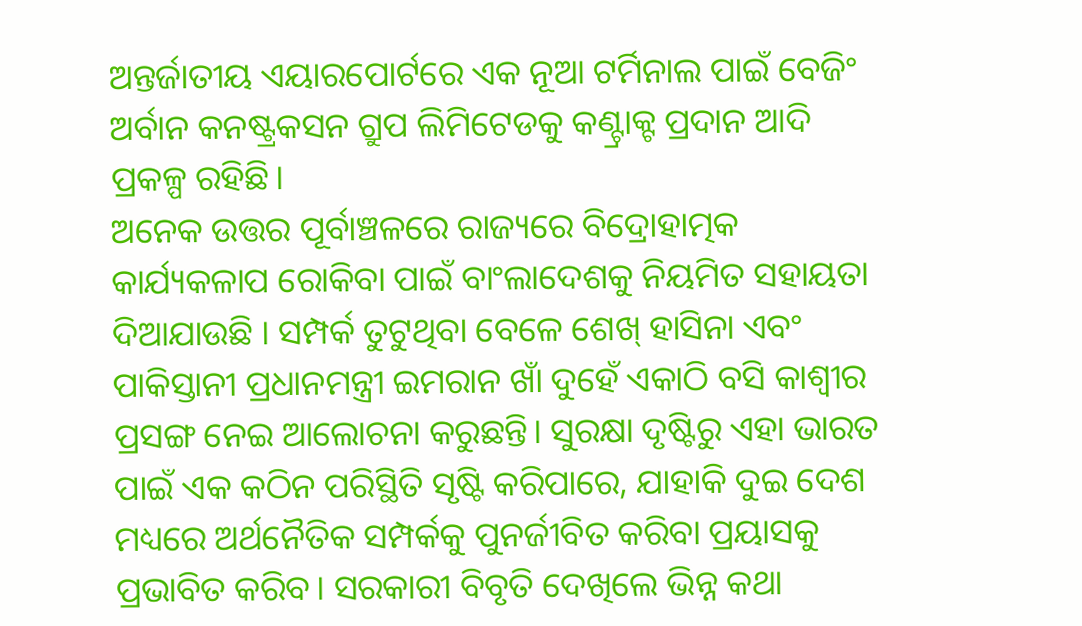ଅନ୍ତର୍ଜାତୀୟ ଏୟାରପୋର୍ଟରେ ଏକ ନୂଆ ଟର୍ମିନାଲ ପାଇଁ ବେଜିଂ ଅର୍ବାନ କନଷ୍ଟ୍ରକସନ ଗ୍ରୁପ ଲିମିଟେଡକୁ କଣ୍ଟ୍ରାକ୍ଟ ପ୍ରଦାନ ଆଦି ପ୍ରକଳ୍ପ ରହିଛି।
ଅନେକ ଉତ୍ତର ପୂର୍ବାଞ୍ଚଳରେ ରାଜ୍ୟରେ ବିଦ୍ରୋହାତ୍ମକ କାର୍ଯ୍ୟକଳାପ ରୋକିବା ପାଇଁ ବାଂଲାଦେଶକୁ ନିୟମିତ ସହାୟତା ଦିଆଯାଉଛି । ସମ୍ପର୍କ ତୁଟୁଥିବା ବେଳେ ଶେଖ୍ ହାସିନା ଏବଂ ପାକିସ୍ତାନୀ ପ୍ରଧାନମନ୍ତ୍ରୀ ଇମରାନ ଖାଁ ଦୁହେଁ ଏକାଠି ବସି କାଶ୍ବୀର ପ୍ରସଙ୍ଗ ନେଇ ଆଲୋଚନା କରୁଛନ୍ତି। ସୁରକ୍ଷା ଦୃଷ୍ଟିରୁ ଏହା ଭାରତ ପାଇଁ ଏକ କଠିନ ପରିସ୍ଥିତି ସୃଷ୍ଟି କରିପାରେ, ଯାହାକି ଦୁଇ ଦେଶ ମଧ୍ୟରେ ଅର୍ଥନୈତିକ ସମ୍ପର୍କକୁ ପୁନର୍ଜୀବିତ କରିବା ପ୍ରୟାସକୁ ପ୍ରଭାବିତ କରିବ। ସରକାରୀ ବିବୃତି ଦେଖିଲେ ଭିନ୍ନ କଥା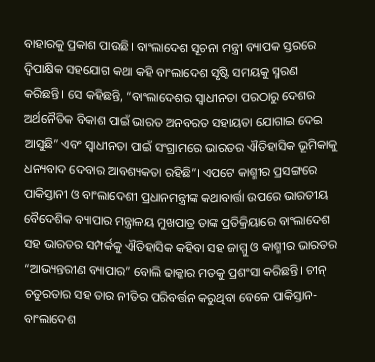ବାହାରକୁ ପ୍ରକାଶ ପାଉଛି। ବାଂଲାଦେଶ ସୂଚନା ମନ୍ତ୍ରୀ ବ୍ୟାପକ ସ୍ତରରେ ଦ୍ବିପାକ୍ଷିକ ସହଯୋଗ କଥା କହି ବାଂଲାଦେଶ ସୃଷ୍ଟି ସମୟକୁ ସ୍ମରଣ କରିଛନ୍ତି। ସେ କହିଛନ୍ତି, “ବାଂଲାଦେଶର ସ୍ବାଧୀନତା ପରଠାରୁ ଦେଶର ଅର୍ଥନୈତିକ ବିକାଶ ପାଇଁ ଭାରତ ଅନବରତ ସହାୟତା ଯୋଗାଇ ଦେଇ ଆସୁଛି” ଏବଂ ସ୍ବାଧୀନତା ପାଇଁ ସଂଗ୍ରାମରେ ଭାରତର ଐତିହାସିକ ଭୂମିକାକୁ ଧନ୍ୟବାଦ ଦେବାର ଆବଶ୍ୟକତା ରହିଛି”। ଏପଟେ କାଶ୍ମୀର ପ୍ରସଙ୍ଗରେ ପାକିସ୍ତାନୀ ଓ ବାଂଲାଦେଶୀ ପ୍ରଧାନମନ୍ତ୍ରୀଙ୍କ କଥାବାର୍ତ୍ତା ଉପରେ ଭାରତୀୟ ବୈଦେଶିକ ବ୍ୟାପାର ମନ୍ତ୍ରାଳୟ ମୁଖପାତ୍ର ତାଙ୍କ ପ୍ରତିକ୍ରିୟାରେ ବାଂଲାଦେଶ ସହ ଭାରତର ସମ୍ପର୍କକୁ ଐତିହାସିକ କହିବା ସହ ଜାମ୍ମୁ ଓ କାଶ୍ମୀର ଭାରତର “ଆଭ୍ୟନ୍ତରୀଣ ବ୍ୟାପାର” ବୋଲି ଢାକ୍କାର ମତକୁ ପ୍ରଶଂସା କରିଛନ୍ତି। ଚୀନ୍ ଚତୁରତାର ସହ ତାର ନୀତିର ପରିବର୍ତ୍ତନ କରୁଥିବା ବେଳେ ପାକିସ୍ତାନ-ବାଂଲାଦେଶ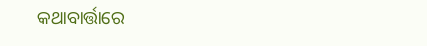କଥାବାର୍ତ୍ତାରେ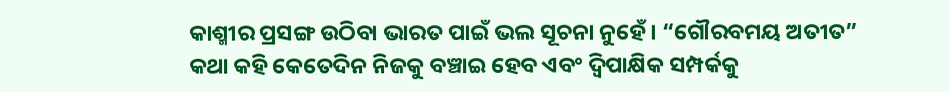କାଶ୍ମୀର ପ୍ରସଙ୍ଗ ଉଠିବା ଭାରତ ପାଇଁ ଭଲ ସୂଚନା ନୁହେଁ। “ଗୌରବମୟ ଅତୀତ” କଥା କହି କେତେଦିନ ନିଜକୁ ବଞ୍ଚାଇ ହେବ ଏବଂ ଦ୍ବିପାକ୍ଷିକ ସମ୍ପର୍କକୁ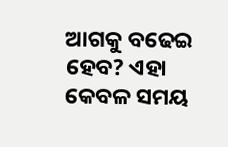ଆଗକୁ ବଢେଇ ହେବ? ଏହା କେବଳ ସମୟ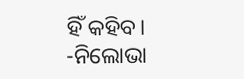ହିଁ କହିବ।
-ନିଲୋଭା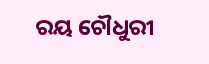ରୟ ଚୌଧୁରୀ